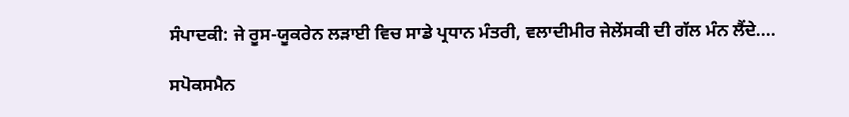ਸੰਪਾਦਕੀ: ਜੇ ਰੂਸ-ਯੂਕਰੇਨ ਲੜਾਈ ਵਿਚ ਸਾਡੇ ਪ੍ਰਧਾਨ ਮੰਤਰੀ, ਵਲਾਦੀਮੀਰ ਜੇਲੇਂਸਕੀ ਦੀ ਗੱਲ ਮੰਨ ਲੈਂਦੇ....

ਸਪੋਕਸਮੈਨ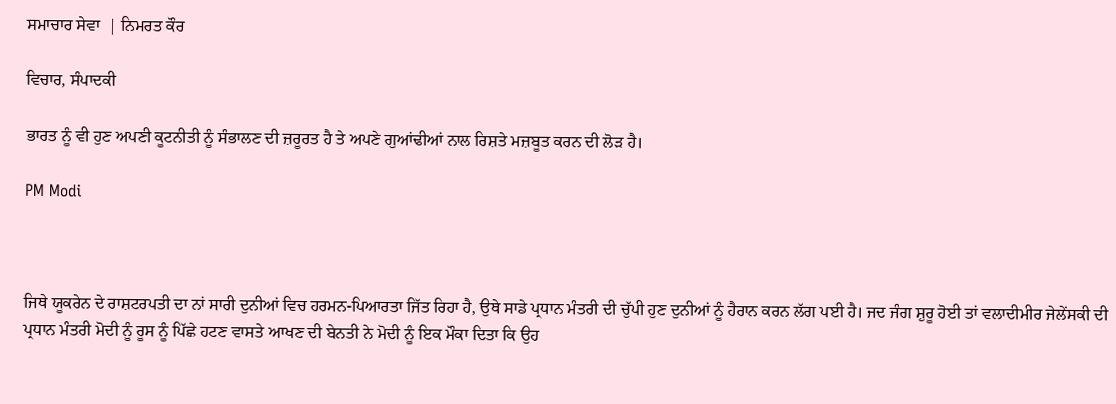ਸਮਾਚਾਰ ਸੇਵਾ  | ਨਿਮਰਤ ਕੌਰ

ਵਿਚਾਰ, ਸੰਪਾਦਕੀ

ਭਾਰਤ ਨੂੰ ਵੀ ਹੁਣ ਅਪਣੀ ਕੂਟਨੀਤੀ ਨੂੰ ਸੰਭਾਲਣ ਦੀ ਜ਼ਰੂਰਤ ਹੈ ਤੇ ਅਪਣੇ ਗੁਆਂਢੀਆਂ ਨਾਲ ਰਿਸ਼ਤੇ ਮਜ਼ਬੂਤ ਕਰਨ ਦੀ ਲੋੜ ਹੈ।

PM Modi



ਜਿਥੇ ਯੂਕਰੇਨ ਦੇ ਰਾਸ਼ਟਰਪਤੀ ਦਾ ਨਾਂ ਸਾਰੀ ਦੁਨੀਆਂ ਵਿਚ ਹਰਮਨ-ਪਿਆਰਤਾ ਜਿੱਤ ਰਿਹਾ ਹੈ, ਉਥੇ ਸਾਡੇ ਪ੍ਰਧਾਨ ਮੰਤਰੀ ਦੀ ਚੁੱਪੀ ਹੁਣ ਦੁਨੀਆਂ ਨੂੰ ਹੈਰਾਨ ਕਰਨ ਲੱਗ ਪਈ ਹੈ। ਜਦ ਜੰਗ ਸ਼ੁਰੂ ਹੋਈ ਤਾਂ ਵਲਾਦੀਮੀਰ ਜੇਲੇਂਸਕੀ ਦੀ ਪ੍ਰਧਾਨ ਮੰਤਰੀ ਮੋਦੀ ਨੂੰ ਰੂਸ ਨੂੰ ਪਿੱਛੇ ਹਟਣ ਵਾਸਤੇ ਆਖਣ ਦੀ ਬੇਨਤੀ ਨੇ ਮੋਦੀ ਨੂੰ ਇਕ ਮੌਕਾ ਦਿਤਾ ਕਿ ਉਹ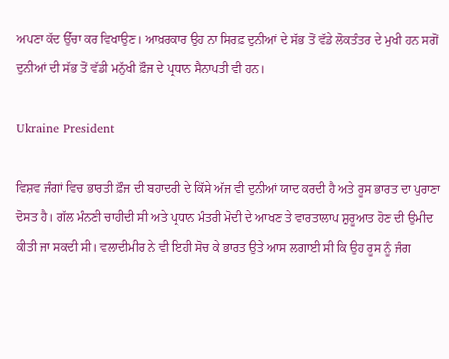ਅਪਣਾ ਕੱਦ ਉੱਚਾ ਕਰ ਵਿਖਾਉਣ। ਆਖ਼ਰਕਾਰ ਉਹ ਨਾ ਸਿਰਫ਼ ਦੁਨੀਆਂ ਦੇ ਸੱਭ ਤੋਂ ਵੱਡੇ ਲੋਕਤੰਤਰ ਦੇ ਮੁਖੀ ਹਨ ਸਗੋਂ ਦੁਨੀਆਂ ਦੀ ਸੱਭ ਤੋਂ ਵੱਡੀ ਮਨੁੱਖੀ ਫ਼ੌਜ ਦੇ ਪ੍ਰਧਾਨ ਸੈਨਾਪਤੀ ਵੀ ਹਨ।

Ukraine President

ਵਿਸ਼ਵ ਜੰਗਾਂ ਵਿਚ ਭਾਰਤੀ ਫ਼ੌਜ ਦੀ ਬਹਾਦਰੀ ਦੇ ਕਿੱਸੇ ਅੱਜ ਵੀ ਦੁਨੀਆਂ ਯਾਦ ਕਰਦੀ ਹੈ ਅਤੇ ਰੂਸ ਭਾਰਤ ਦਾ ਪੁਰਾਣਾ ਦੋਸਤ ਹੈ। ਗੱਲ ਮੰਨਣੀ ਚਾਹੀਦੀ ਸੀ ਅਤੇ ਪ੍ਰਧਾਨ ਮੰਤਰੀ ਮੋਦੀ ਦੇ ਆਖਣ ਤੇ ਵਾਰਤਾਲਾਪ ਸ਼ੁਰੂਆਤ ਹੋਣ ਦੀ ਉਮੀਦ ਕੀਤੀ ਜਾ ਸਕਦੀ ਸੀ। ਵਲਾਦੀਮੀਰ ਨੇ ਵੀ ਇਹੀ ਸੋਚ ਕੇ ਭਾਰਤ ਉਤੇ ਆਸ ਲਗਾਈ ਸੀ ਕਿ ਉਹ ਰੂਸ ਨੂੰ ਜੰਗ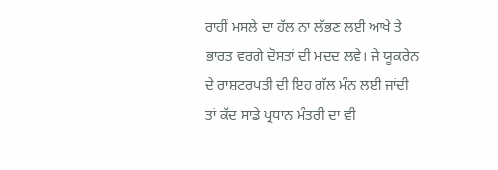ਰਾਹੀਂ ਮਸਲੇ ਦਾ ਹੱਲ ਨਾ ਲੱਭਣ ਲਈ ਆਖੇ ਤੇ ਭਾਰਤ ਵਰਗੇ ਦੋਸਤਾਂ ਦੀ ਮਦਦ ਲਵੇ। ਜੇ ਯੂਕਰੇਨ ਦੇ ਰਾਸ਼ਟਰਪਤੀ ਦੀ ਇਹ ਗੱਲ ਮੰਨ ਲਈ ਜਾਂਦੀ ਤਾਂ ਕੱਦ ਸਾਡੇ ਪ੍ਰਧਾਨ ਮੰਤਰੀ ਦਾ ਵੀ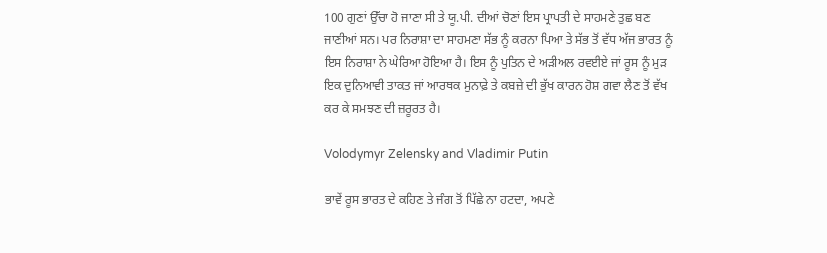100 ਗੁਣਾਂ ਉੱਚਾ ਹੋ ਜਾਣਾ ਸੀ ਤੇ ਯੂ.ਪੀ. ਦੀਆਂ ਚੋਣਾਂ ਇਸ ਪ੍ਰਾਪਤੀ ਦੇ ਸਾਹਮਣੇ ਤੁਛ ਬਣ ਜਾਣੀਆਂ ਸਨ। ਪਰ ਨਿਰਾਸ਼ਾ ਦਾ ਸਾਹਮਣਾ ਸੱਭ ਨੂੰ ਕਰਨਾ ਪਿਆ ਤੇ ਸੱਭ ਤੋਂ ਵੱਧ ਅੱਜ ਭਾਰਤ ਨੂੰ ਇਸ ਨਿਰਾਸ਼ਾ ਨੇ ਘੇਰਿਆ ਹੋਇਆ ਹੈ। ਇਸ ਨੂੰ ਪੁਤਿਨ ਦੇ ਅੜੀਅਲ ਰਵਈਏ ਜਾਂ ਰੂਸ ਨੂੰ ਮੁੜ ਇਕ ਦੁਨਿਆਵੀ ਤਾਕਤ ਜਾਂ ਆਰਥਕ ਮੁਨਾਫ਼ੇ ਤੇ ਕਬਜ਼ੇ ਦੀ ਭੁੱਖ ਕਾਰਨ ਹੋਸ਼ ਗਵਾ ਲੈਣ ਤੋਂ ਵੱਖ ਕਰ ਕੇ ਸਮਝਣ ਦੀ ਜ਼ਰੂਰਤ ਹੈ।

Volodymyr Zelensky and Vladimir Putin

ਭਾਵੇਂ ਰੂਸ ਭਾਰਤ ਦੇ ਕਹਿਣ ਤੇ ਜੰਗ ਤੋਂ ਪਿੱਛੇ ਨਾ ਹਟਦਾ, ਅਪਣੇ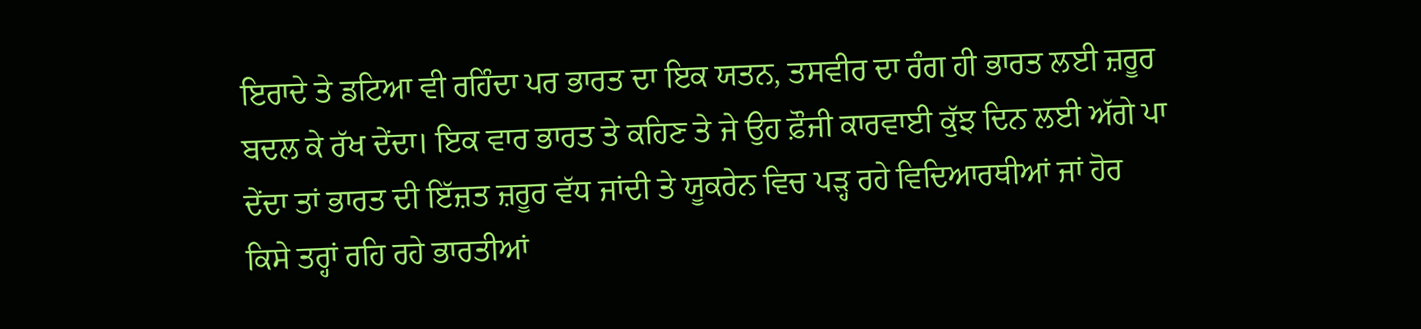ਇਰਾਦੇ ਤੇ ਡਟਿਆ ਵੀ ਰਹਿੰਦਾ ਪਰ ਭਾਰਤ ਦਾ ਇਕ ਯਤਨ, ਤਸਵੀਰ ਦਾ ਰੰਗ ਹੀ ਭਾਰਤ ਲਈ ਜ਼ਰੂਰ ਬਦਲ ਕੇ ਰੱਖ ਦੇਂਦਾ। ਇਕ ਵਾਰ ਭਾਰਤ ਤੇ ਕਹਿਣ ਤੇ ਜੇ ਉਹ ਫ਼ੌਜੀ ਕਾਰਵਾਈ ਕੁੱਝ ਦਿਨ ਲਈ ਅੱਗੇ ਪਾ ਦੇਂਦਾ ਤਾਂ ਭਾਰਤ ਦੀ ਇੱਜ਼ਤ ਜ਼ਰੂਰ ਵੱਧ ਜਾਂਦੀ ਤੇ ਯੂਕਰੇਨ ਵਿਚ ਪੜ੍ਹ ਰਹੇ ਵਿਦਿਆਰਥੀਆਂ ਜਾਂ ਹੋਰ ਕਿਸੇ ਤਰ੍ਹਾਂ ਰਹਿ ਰਹੇ ਭਾਰਤੀਆਂ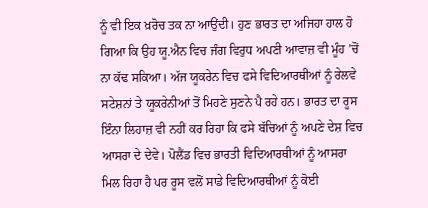ਨੂੰ ਵੀ ਇਕ ਖ਼ਰੋਚ ਤਕ ਨਾ ਆਉਂਦੀ। ਹੁਣ ਭਾਰਤ ਦਾ ਅਜਿਹਾ ਹਾਲ ਹੋ ਗਿਆ ਕਿ ਉਹ ਯੂ.ਐਨ ਵਿਚ ਜੰਗ ਵਿਰੁਧ ਅਪਣੀ ਆਵਾਜ਼ ਵੀ ਮੂੰਹ ’ਚੋਂ ਨਾ ਕੱਢ ਸਕਿਆ। ਅੱਜ ਯੂਕਰੇਨ ਵਿਚ ਫਸੇ ਵਿਦਿਆਰਥੀਆਂ ਨੂੰ ਰੇਲਵੇ ਸਟੇਸ਼ਨਾਂ ਤੇ ਯੂਕਰੇਨੀਆਂ ਤੋਂ ਮਿਹਣੇ ਸੁਣਨੇ ਪੈ ਰਹੇ ਹਨ। ਭਾਰਤ ਦਾ ਰੂਸ ਇੰਨਾ ਲਿਹਾਜ਼ ਵੀ ਨਹੀਂ ਕਰ ਰਿਹਾ ਕਿ ਫਸੇ ਬੱਚਿਆਂ ਨੂੰ ਅਪਣੇ ਦੇਸ਼ ਵਿਚ ਆਸਰਾ ਦੇ ਦੇਵੇ। ਪੋਲੈਂਡ ਵਿਚ ਭਾਰਤੀ ਵਿਦਿਆਰਥੀਆਂ ਨੂੰ ਆਸਰਾ ਮਿਲ ਰਿਹਾ ਹੈ ਪਰ ਰੂਸ ਵਲੋਂ ਸਾਡੇ ਵਿਦਿਆਰਥੀਆਂ ਨੂੰ ਕੋਈ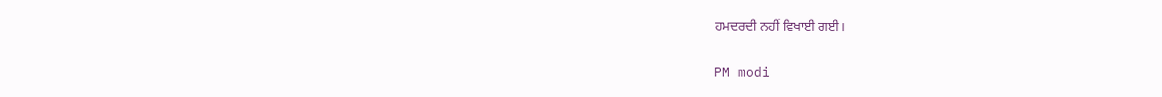ਹਮਦਰਦੀ ਨਹੀਂ ਵਿਖਾਈ ਗਈ।

PM modi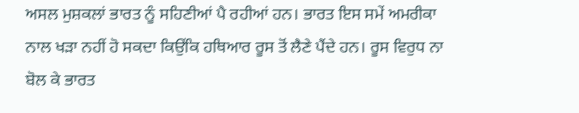ਅਸਲ ਮੁਸ਼ਕਲਾਂ ਭਾਰਤ ਨੂੰ ਸਹਿਣੀਆਂ ਪੈ ਰਹੀਆਂ ਹਨ। ਭਾਰਤ ਇਸ ਸਮੇਂ ਅਮਰੀਕਾ ਨਾਲ ਖੜਾ ਨਹੀਂ ਹੋ ਸਕਦਾ ਕਿਉਂਕਿ ਹਥਿਆਰ ਰੂਸ ਤੋਂ ਲੈਣੇ ਪੈਂਦੇ ਹਨ। ਰੂਸ ਵਿਰੁਧ ਨਾ ਬੋਲ ਕੇ ਭਾਰਤ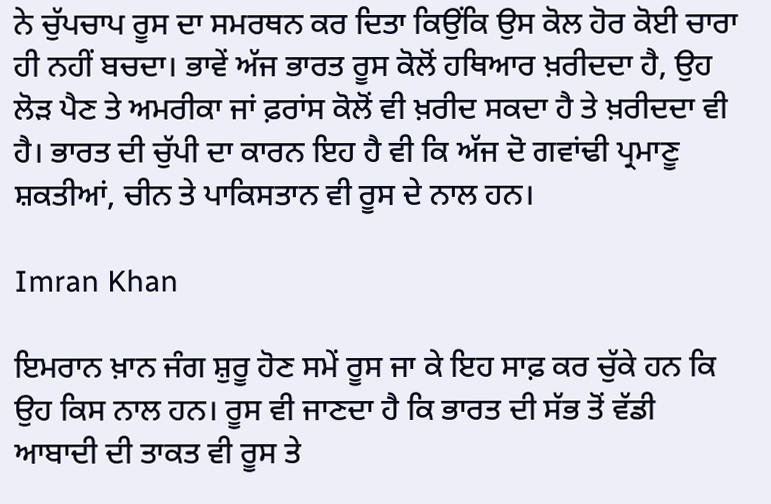ਨੇ ਚੁੱਪਚਾਪ ਰੂਸ ਦਾ ਸਮਰਥਨ ਕਰ ਦਿਤਾ ਕਿਉਂਕਿ ਉਸ ਕੋਲ ਹੋਰ ਕੋਈ ਚਾਰਾ ਹੀ ਨਹੀਂ ਬਚਦਾ। ਭਾਵੇਂ ਅੱਜ ਭਾਰਤ ਰੂਸ ਕੋਲੋਂ ਹਥਿਆਰ ਖ਼ਰੀਦਦਾ ਹੈ, ਉਹ ਲੋੜ ਪੈਣ ਤੇ ਅਮਰੀਕਾ ਜਾਂ ਫ਼ਰਾਂਸ ਕੋਲੋਂ ਵੀ ਖ਼ਰੀਦ ਸਕਦਾ ਹੈ ਤੇ ਖ਼ਰੀਦਦਾ ਵੀ ਹੈ। ਭਾਰਤ ਦੀ ਚੁੱਪੀ ਦਾ ਕਾਰਨ ਇਹ ਹੈ ਵੀ ਕਿ ਅੱਜ ਦੋ ਗਵਾਂਢੀ ਪ੍ਰਮਾਣੂ ਸ਼ਕਤੀਆਂ, ਚੀਨ ਤੇ ਪਾਕਿਸਤਾਨ ਵੀ ਰੂਸ ਦੇ ਨਾਲ ਹਨ।

Imran Khan

ਇਮਰਾਨ ਖ਼ਾਨ ਜੰਗ ਸ਼ੁਰੂ ਹੋਣ ਸਮੇਂ ਰੂਸ ਜਾ ਕੇ ਇਹ ਸਾਫ਼ ਕਰ ਚੁੱਕੇ ਹਨ ਕਿ ਉਹ ਕਿਸ ਨਾਲ ਹਨ। ਰੂਸ ਵੀ ਜਾਣਦਾ ਹੈ ਕਿ ਭਾਰਤ ਦੀ ਸੱਭ ਤੋਂ ਵੱਡੀ ਆਬਾਦੀ ਦੀ ਤਾਕਤ ਵੀ ਰੂਸ ਤੇ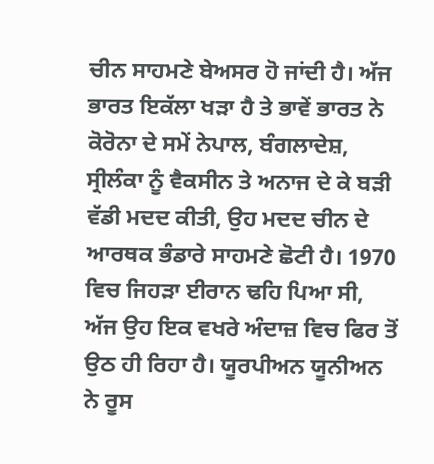ਚੀਨ ਸਾਹਮਣੇ ਬੇਅਸਰ ਹੋ ਜਾਂਦੀ ਹੈ। ਅੱਜ ਭਾਰਤ ਇਕੱਲਾ ਖੜਾ ਹੈ ਤੇ ਭਾਵੇਂ ਭਾਰਤ ਨੇ ਕੋਰੋਨਾ ਦੇ ਸਮੇਂ ਨੇਪਾਲ, ਬੰਗਲਾਦੇਸ਼, ਸ੍ਰੀਲੰਕਾ ਨੂੰ ਵੈਕਸੀਨ ਤੇ ਅਨਾਜ ਦੇ ਕੇ ਬੜੀ ਵੱਡੀ ਮਦਦ ਕੀਤੀ, ਉਹ ਮਦਦ ਚੀਨ ਦੇ ਆਰਥਕ ਭੰਡਾਰੇ ਸਾਹਮਣੇ ਛੋਟੀ ਹੈ। 1970 ਵਿਚ ਜਿਹੜਾ ਈਰਾਨ ਢਹਿ ਪਿਆ ਸੀ, ਅੱਜ ਉਹ ਇਕ ਵਖਰੇ ਅੰਦਾਜ਼ ਵਿਚ ਫਿਰ ਤੋਂ ਉਠ ਹੀ ਰਿਹਾ ਹੈ। ਯੂਰਪੀਅਨ ਯੂਨੀਅਨ ਨੇ ਰੂਸ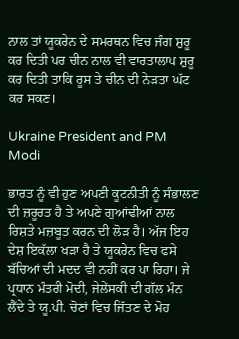ਨਾਲ ਤਾਂ ਯੂਕਰੇਨ ਦੇ ਸਮਰਥਨ ਵਿਚ ਜੰਗ ਸ਼ੁਰੂ ਕਰ ਦਿਤੀ ਪਰ ਚੀਨ ਨਾਲ ਵੀ ਵਾਰਤਾਲਾਪ ਸ਼ੁਰੂ ਕਰ ਦਿਤੀ ਤਾਕਿ ਰੂਸ ਤੇ ਚੀਨ ਦੀ ਨੇੜਤਾ ਘੱਟ ਕਰ ਸਕਣ।

Ukraine President and PM Modi

ਭਾਰਤ ਨੂੰ ਵੀ ਹੁਣ ਅਪਣੀ ਕੂਟਨੀਤੀ ਨੂੰ ਸੰਭਾਲਣ ਦੀ ਜ਼ਰੂਰਤ ਹੈ ਤੇ ਅਪਣੇ ਗੁਆਂਢੀਆਂ ਨਾਲ ਰਿਸ਼ਤੇ ਮਜ਼ਬੂਤ ਕਰਨ ਦੀ ਲੋੜ ਹੈ। ਅੱਜ ਇਹ ਦੇਸ਼ ਇਕੱਲਾ ਖੜਾ ਹੈ ਤੇ ਯੂਕਰੇਨ ਵਿਚ ਫਸੇ ਬੱਚਿਆਂ ਦੀ ਮਦਦ ਵੀ ਨਹੀਂ ਕਰ ਪਾ ਰਿਹਾ। ਜੇ ਪ੍ਰਧਾਨ ਮੰਤਰੀ ਮੋਦੀ, ਜੇਲੇਂਸਕੀ ਦੀ ਗੱਲ ਮੰਨ ਲੈਂਦੇ ਤੇ ਯੂ.ਪੀ. ਚੋਣਾਂ ਵਿਚ ਜਿੱਤਣ ਦੇ ਮੋਹ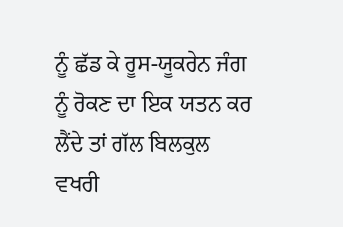ਨੂੰ ਛੱਡ ਕੇ ਰੂਸ-ਯੂਕਰੇਨ ਜੰਗ ਨੂੰ ਰੋਕਣ ਦਾ ਇਕ ਯਤਨ ਕਰ ਲੈਂਦੇ ਤਾਂ ਗੱਲ ਬਿਲਕੁਲ ਵਖਰੀ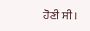ਹੋਣੀ ਸੀ।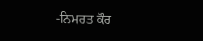-ਨਿਮਰਤ ਕੌਰ